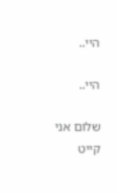היי..

היי..

שלום אני קייט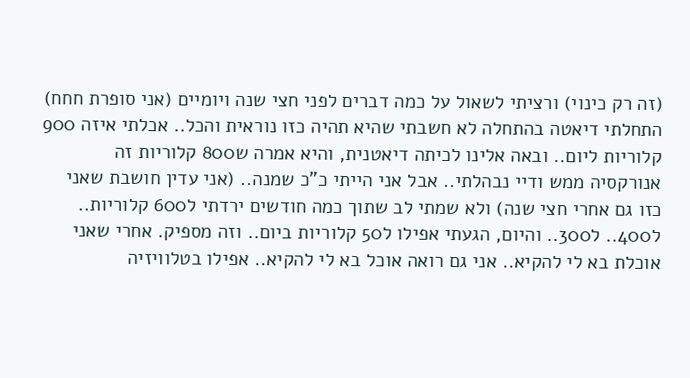(זה רק כינוי) ורציתי לשאול על כמה דברים לפני חצי שנה ויומיים (אני סופרת חחח) התחלתי דיאטה בהתחלה לא חשבתי שהיא תהיה כזו נוראית והכל.. אכלתי איזה 900 קלוריות ליום.. ובאה אלינו לכיתה דיאטנית, והיא אמרה ש800 קלוריות זה אנורקסיה ממש ודיי נבהלתי.. אבל אני הייתי כ"כ שמנה.. (אני עדין חושבת שאני כזו גם אחרי חצי שנה) ולא שמתי לב שתוך כמה חודשים ירדתי ל600 קלוריות.. ל400.. ל300.. והיום, הגעתי אפילו ל50 קלוריות ביום.. וזה מספיק. אחרי שאני אוכלת בא לי להקיא.. אני גם רואה אוכל בא לי להקיא.. אפילו בטלוויזיה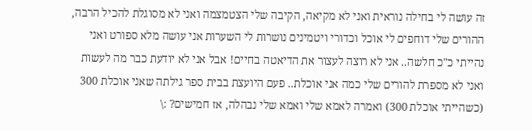זה עושה לי בחילה נוראית ואני לא מקיאה, הקיבה שלי הצטמצמה ואני לא מסוגלת להכיל הרבה, ההורים שלי דוחפים לי אוכל וכדורי ויטמינים נושרות לי השערות אני עושה מלא ספורט ואני נהייתי כ"כ חלשה.. אני לא רוצה לעצור את הדיאטה בחיים! אבל אני לא יודעת כבר מה לעשות ואני לא מספרת להורים שלי כמה אני אוכלת.. פעם היועצת בבית ספר גילתה שאני אוכלת 300 (כשהייתי אוכלת 300) ואמרה לאמא שלי ואמא שלי נבהלה, אז חמישים? :\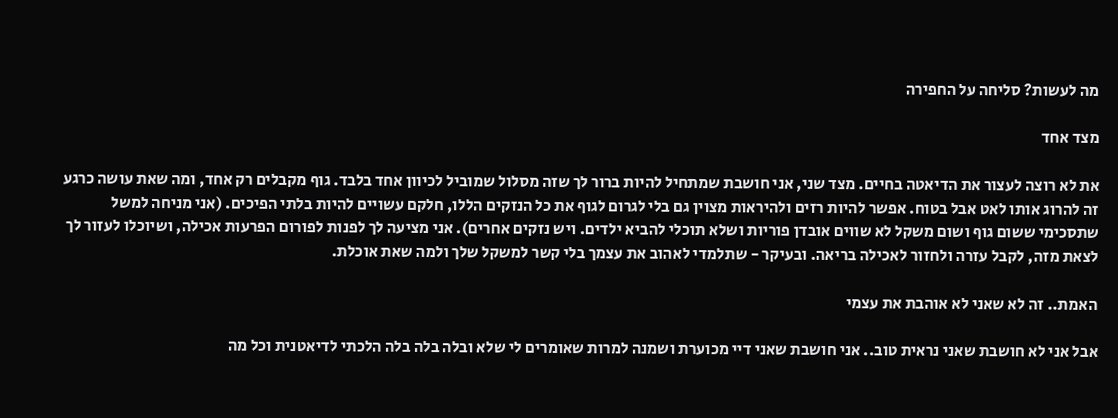מה לעשות? סליחה על החפירה

מצד אחד

את לא רוצה לעצור את הדיאטה בחיים. מצד שני, אני חושבת שמתחיל להיות ברור לך שזה מסלול שמוביל לכיוון אחד בלבד. גוף מקבלים רק אחד, ומה שאת עושה כרגע זה להרוג אותו לאט אבל בטוח. אפשר להיות רזים ולהיראות מצוין גם בלי לגרום לגוף את כל הנזקים הללו, חלקם עשויים להיות בלתי הפיכים. (אני מניחה למשל שתסכימי ששום גוף ושום משקל לא שווים אובדן פוריות ושלא תוכלי להביא ילדים. ויש נזקים אחרים). אני מציעה לך לפנות לפורום הפרעות אכילה, ושיוכלו לעזור לך לצאת מזה, לקבל עזרה ולחזור לאכילה בריאה. ובעיקר - שתלמדי לאהוב את עצמך בלי קשר למשקל שלך ולמה שאת אוכלת.

האמת.. זה לא שאני לא אוהבת את עצמי

אבל אני לא חושבת שאני נראית טוב.. אני חושבת שאני דיי מכוערת ושמנה למרות שאומרים לי שלא ובלה בלה בלה הלכתי לדיאטנית וכל מה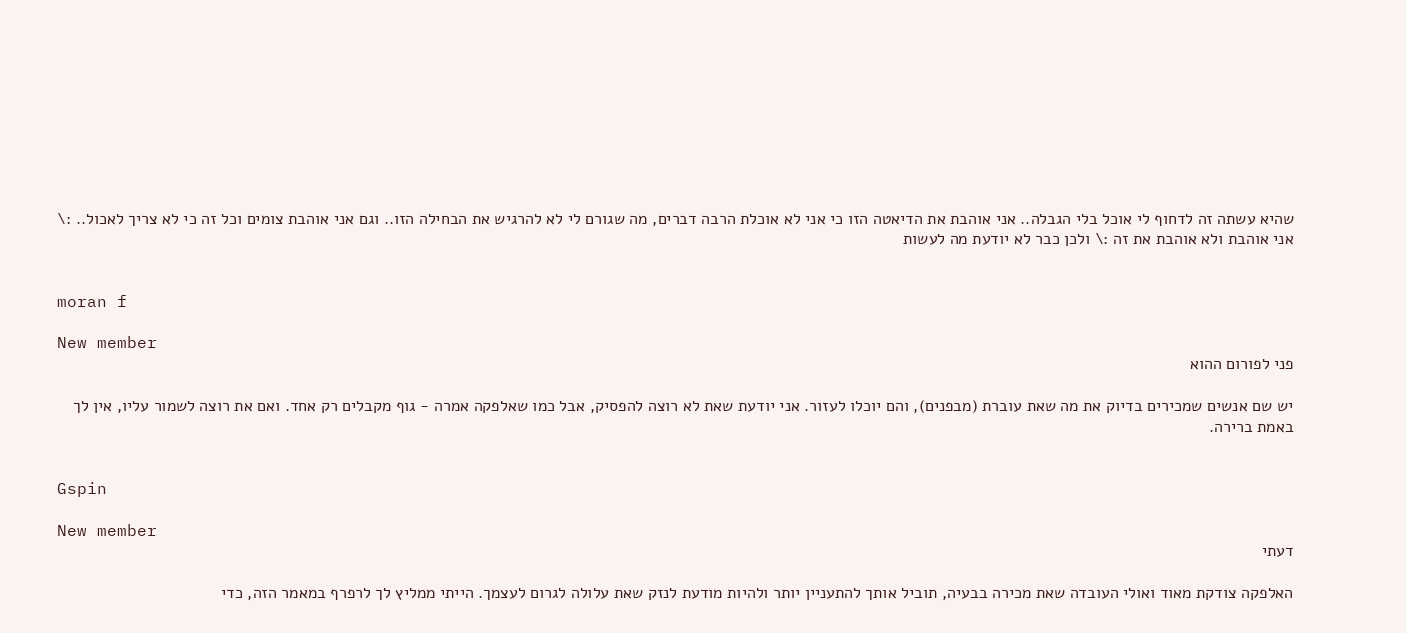שהיא עשתה זה לדחוף לי אוכל בלי הגבלה.. אני אוהבת את הדיאטה הזו כי אני לא אוכלת הרבה דברים, מה שגורם לי לא להרגיש את הבחילה הזו.. וגם אני אוהבת צומים וכל זה כי לא צריך לאכול.. :\ אני אוהבת ולא אוהבת את זה :\ ולכן כבר לא יודעת מה לעשות


moran f

New member
פני לפורום ההוא

יש שם אנשים שמכירים בדיוק את מה שאת עוברת (מבפנים), והם יוכלו לעזור. אני יודעת שאת לא רוצה להפסיק, אבל כמו שאלפקה אמרה - גוף מקבלים רק אחד. ואם את רוצה לשמור עליו, אין לך באמת ברירה.


Gspin

New member
דעתי

האלפקה צודקת מאוד ואולי העובדה שאת מכירה בבעיה, תוביל אותך להתעניין יותר ולהיות מודעת לנזק שאת עלולה לגרום לעצמך. הייתי ממליץ לך לרפרף במאמר הזה, כדי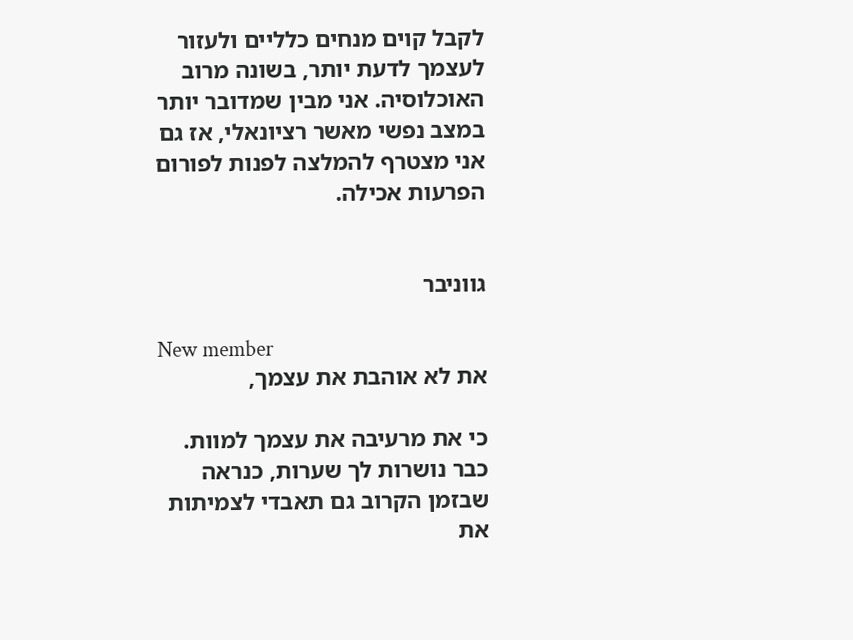לקבל קוים מנחים כלליים ולעזור לעצמך לדעת יותר, בשונה מרוב האוכלוסיה. אני מבין שמדובר יותר במצב נפשי מאשר רציונאלי, אז גם אני מצטרף להמלצה לפנות לפורום הפרעות אכילה.


גווניבר

New member
את לא אוהבת את עצמך,

כי את מרעיבה את עצמך למוות. כבר נושרות לך שערות, כנראה שבזמן הקרוב גם תאבדי לצמיתות את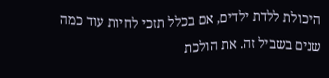היכולת ללדת ילדים, אם בכלל תזכי לחיות עוד כמה שנים בשביל זה. את הולכת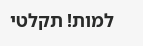למות! תקלטי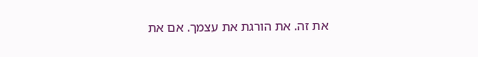את זה. את הורגת את עצמך. אם את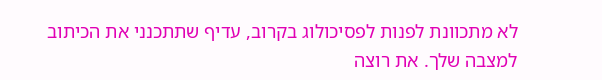לא מתכוונת לפנות לפסיכולוג בקרוב, עדיף שתתכנני את הכיתוב למצבה שלך. את רוצה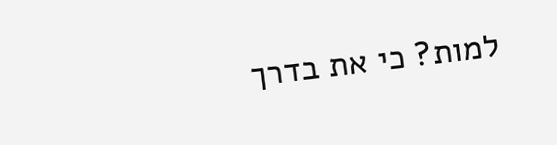למות? כי את בדרך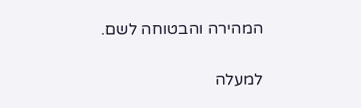המהירה והבטוחה לשם.

למעלה